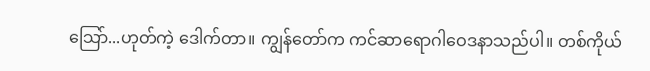သြော်...ဟုတ်ကဲ့ ဒေါက်တာ။ ကျွန်တော်က ကင်ဆာရောဂါဝေဒနာသည်ပါ။ တစ်ကိုယ်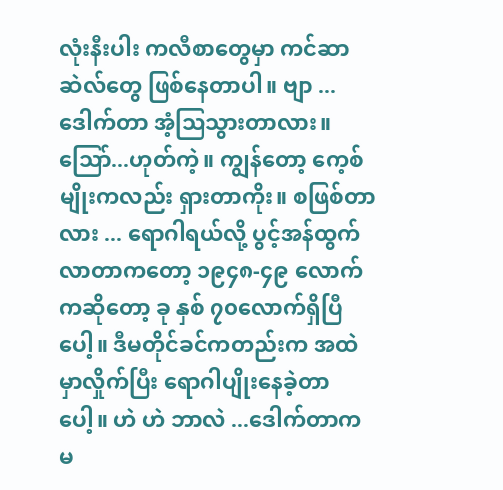လုံးနီးပါး ကလီစာတွေမှာ ကင်ဆာဆဲလ်တွေ ဖြစ်နေတာပါ။ ဗျာ ...ဒေါက်တာ အံ့သြသွားတာလား။ သြော်...ဟုတ်ကဲ့။ ကျွန်တော့ ကေ့စ်မျိုးကလည်း ရှားတာကိုး။ စဖြစ်တာလား ... ရောဂါရယ်လို့ ပွင့်အန်ထွက်လာတာကတော့ ၁၉၄၈-၄၉ လောက်ကဆိုတော့ ခု နှစ် ၇၀လောက်ရှိပြီပေါ့။ ဒီမတိုင်ခင်ကတည်းက အထဲမှာလှိုက်ပြီး ရောဂါပျိုးနေခဲ့တာပေါ့။ ဟဲ ဟဲ ဘာလဲ ...ဒေါက်တာက မ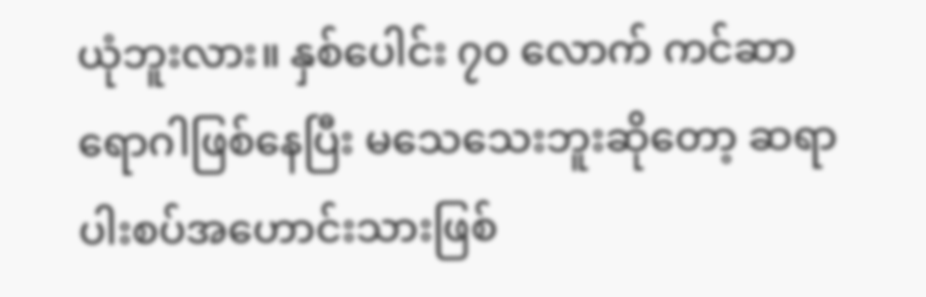ယုံဘူးလား။ နှစ်ပေါင်း ၇၀ လောက် ကင်ဆာရောဂါဖြစ်နေပြီး မသေသေးဘူးဆိုတော့ ဆရာပါးစပ်အဟောင်းသားဖြစ်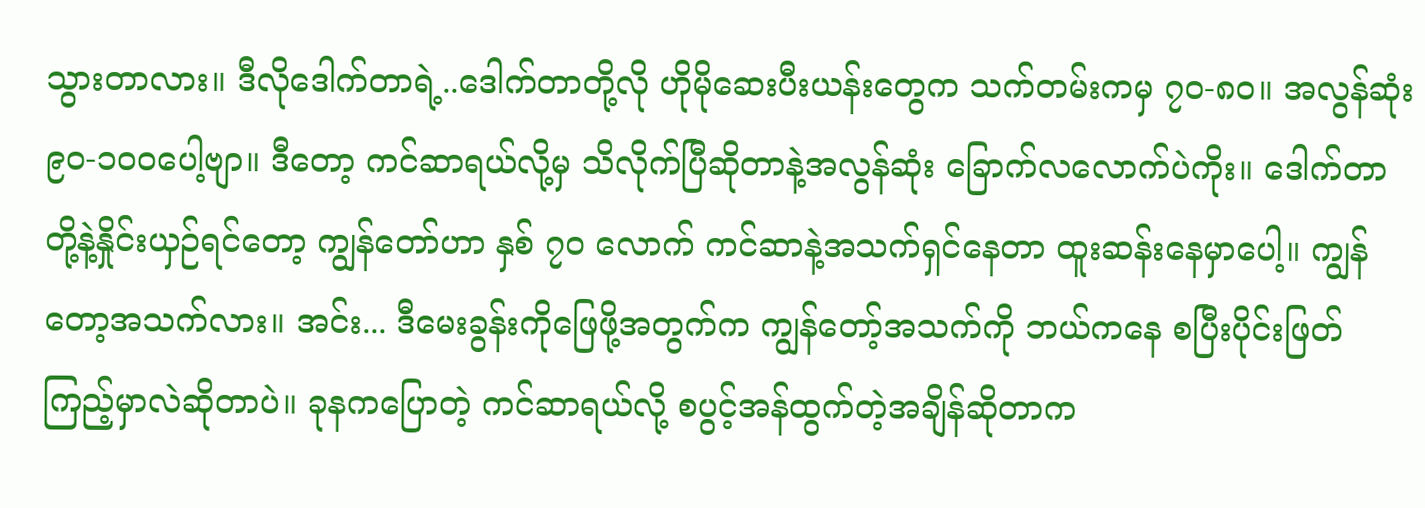သွားတာလား။ ဒီလိုဒေါက်တာရဲ့..ဒေါက်တာတို့လို ဟိုမိုဆေးပီးယန်းတွေက သက်တမ်းကမှ ၇၀-၈၀။ အလွန်ဆုံး ၉၀-၁၀ဝပေါ့ဗျာ။ ဒီတော့ ကင်ဆာရယ်လို့မှ သိလိုက်ပြီဆိုတာနဲ့အလွန်ဆုံး ခြောက်လလောက်ပဲကိုး။ ဒေါက်တာတို့နဲ့နှိုင်းယှဉ်ရင်တော့ ကျွန်တော်ဟာ နှစ် ၇၀ လောက် ကင်ဆာနဲ့အသက်ရှင်နေတာ ထူးဆန်းနေမှာပေါ့။ ကျွန်တော့အသက်လား။ အင်း... ဒီမေးခွန်းကိုဖြေဖို့အတွက်က ကျွန်တော့်အသက်ကို ဘယ်ကနေ စပြီးပိုင်းဖြတ်ကြည့်မှာလဲဆိုတာပဲ။ ခုနကပြောတဲ့ ကင်ဆာရယ်လို့ စပွင့်အန်ထွက်တဲ့အချိန်ဆိုတာက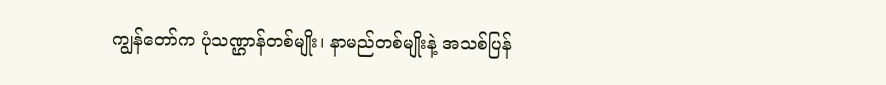ကျွန်တော်က ပုံသဏ္ဌာန်တစ်မျိုး၊ နာမည်တစ်မျိုးနဲ့ အသစ်ပြန်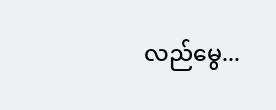လည်မွေ...